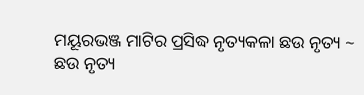ମୟୂରଭଞ୍ଜ ମାଟିର ପ୍ରସିଦ୍ଧ ନୃତ୍ୟକଳା ଛଉ ନୃତ୍ୟ ~
ଛଉ ନୃତ୍ୟ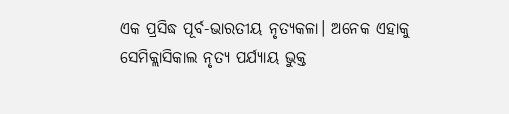ଏକ ପ୍ରସିଦ୍ଧ ପୂର୍ବ-ଭାରତୀୟ ନୃତ୍ୟକଳା। ଅନେକ ଏହାକୁ ସେମିକ୍ଲାସିକାଲ ନୃତ୍ୟ ପର୍ଯ୍ୟାୟ ଭୁକ୍ତ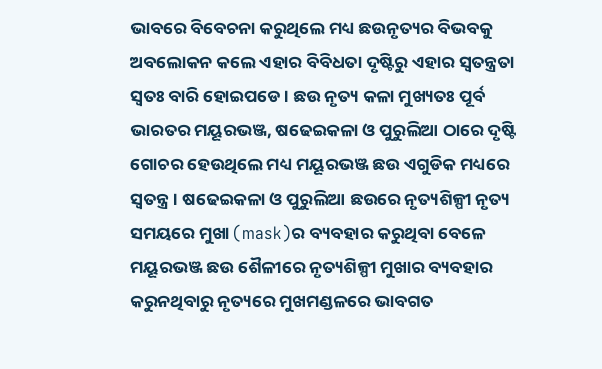ଭାବରେ ବିବେଚନା କରୁଥିଲେ ମଧ୍ୟ ଛଉନୃତ୍ୟର ବିଭବକୁ ଅବଲୋକନ କଲେ ଏହାର ବିବିଧତା ଦୃଷ୍ଟିରୁ ଏହାର ସ୍ବତନ୍ତ୍ରତା ସ୍ବତଃ ବାରି ହୋଇପଡେ। ଛଉ ନୃତ୍ୟ କଳା ମୁଖ୍ୟତଃ ପୂର୍ବ ଭାରତର ମୟୂରଭଞ୍ଜ, ଷଢେଇକଳା ଓ ପୁରୁଲିଆ ଠାରେ ଦୃଷ୍ଟି ଗୋଚର ହେଉଥିଲେ ମଧ୍ୟ ମୟୂରଭଞ୍ଜ ଛଉ ଏଗୁଡିକ ମଧ୍ୟରେ ସ୍ବତନ୍ତ୍ର। ଷଢେଇକଳା ଓ ପୁରୁଲିଆ ଛଉରେ ନୃତ୍ୟଶିଳ୍ପୀ ନୃତ୍ୟ ସମୟରେ ମୁଖା (mask)ର ବ୍ୟବହାର କରୁଥିବା ବେଳେ ମୟୂରଭଞ୍ଜ ଛଉ ଶୈଳୀରେ ନୃତ୍ୟଶିଳ୍ପୀ ମୁଖାର ବ୍ୟବହାର କରୁନଥିବାରୁ ନୃତ୍ୟରେ ମୁଖମଣ୍ଡଳରେ ଭାବଗତ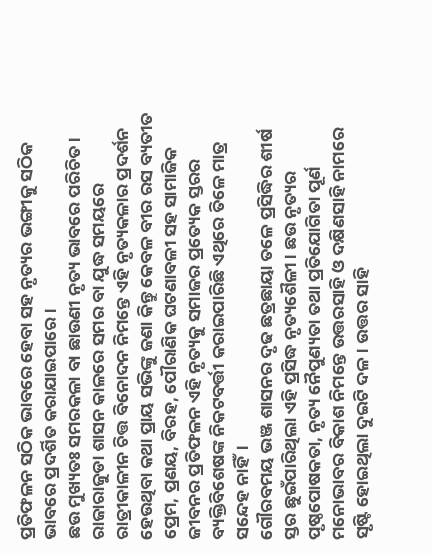ପ୍ରତିଫଳନ ସଠିକ ଭାବରେ ହେବା ସହ ନୃତ୍ୟର ଭଙ୍ଗୀକୁ ସଠିକ ଭାବରେ ପ୍ରଦର୍ଶିତ କରାଯାଇପାରେ।
ଛଉ ମୁଖ୍ୟତଃ ସମରକଳା ବା ଛାଉଣୀ ନୃତ୍ୟ ଭାବରେ ପରିଚିତ। ରାଜାରାଜୁଡା ଶାସନ କାଳରେ ସମର ବା ଯୁଦ୍ଧ ସମୟରେ ରାତ୍ରୀକାଳୀନ ଚିତ୍ତ ବିନୋଦନ ନିମନ୍ତେ ଏହି ନୃତ୍ୟକଳାର ପ୍ରଦର୍ଶନ ହେଉଥିବା କଥା ପ୍ରାୟ ସଭିଙ୍କୁ ଜଣା କିନ୍ତୁ କେବଳ ବୀର ରସ ବ୍ୟତୀତ ପ୍ରେମ, ପ୍ରଣୟ, ବିରହ, ପୌରାଣିକ ଘଟଣାବଳୀ ସହ ସାମାଜିକ ଜୀବନର ପ୍ରତିଫଳନ ଏହି ନୃତ୍ୟକୁ ସମାଜର ପ୍ରତ୍ୟେକ ସ୍ତରର ବ୍ୟକ୍ତିବିଶେଷଙ୍କ ନିକଟବର୍ତ୍ତୀ କରାଇପାରିଛି ଏଥିରେ ତିଳେ ମାତ୍ର ସନ୍ଦେହ ନାହିଁ।
ଗୌରବମୟ ଭଞ୍ଜ ଶାସନର ଦୃଢ ଛତ୍ରଛାୟା ତଳେ ପ୍ରସିଦ୍ଧିର ଶୀର୍ଷ ସ୍ତର ଛୁଇଁପାରିଥିଲା ଏହି ପ୍ରସିଦ୍ଧ ନୃତ୍ୟଶୈଳୀ। ଛଉ ନୃତ୍ୟର ପୃଷ୍ଠପୋଷକତା, ନୃତ୍ୟ ନୈପୁଣ୍ୟତା ତଥା ପ୍ରତିଯୋଗିତା ପୂର୍ଣ ମନୋଭାବର ବିକାଶ ନିମନ୍ତେ ଉତ୍ତରସାହି ଓ ଦକ୍ଷିଣସାହି ନାମରେ ସୃଷ୍ଟି ହୋଇଥିଲା ଦୁଇଟି ଦଳ। ଉତ୍ତର ସାହି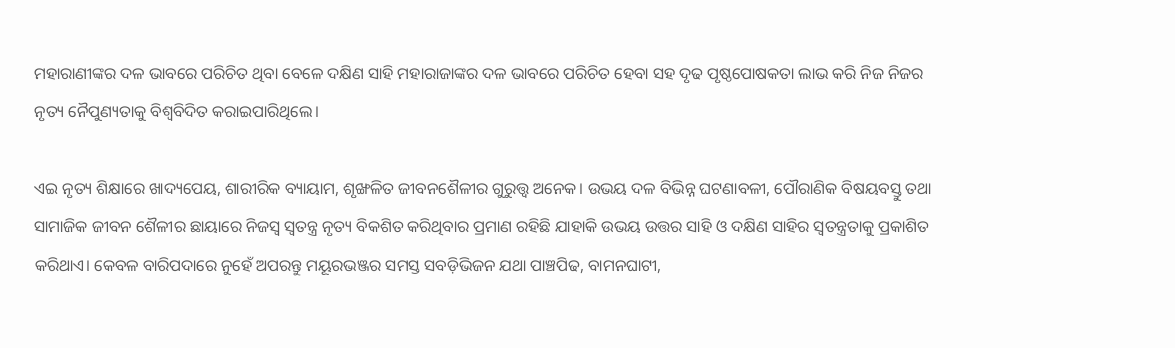ମହାରାଣୀଙ୍କର ଦଳ ଭାବରେ ପରିଚିତ ଥିବା ବେଳେ ଦକ୍ଷିଣ ସାହି ମହାରାଜାଙ୍କର ଦଳ ଭାବରେ ପରିଚିତ ହେବା ସହ ଦୃଢ ପୃଷ୍ଠପୋଷକତା ଲାଭ କରି ନିଜ ନିଜର ନୃତ୍ୟ ନୈପୁଣ୍ୟତାକୁ ବିଶ୍ବବିଦିତ କରାଇପାରିଥିଲେ।

ଏଇ ନୃତ୍ୟ ଶିକ୍ଷାରେ ଖାଦ୍ୟପେୟ, ଶାରୀରିକ ବ୍ୟାୟାମ, ଶୃଙ୍ଖଳିତ ଜୀବନଶୈଳୀର ଗୁରୁତ୍ତ୍ବ ଅନେକ। ଉଭୟ ଦଳ ବିଭିନ୍ନ ଘଟଣାବଳୀ, ପୌରାଣିକ ବିଷୟବସ୍ତୁ ତଥା ସାମାଜିକ ଜୀବନ ଶୈଳୀର ଛାୟାରେ ନିଜସ୍ବ ସ୍ବତନ୍ତ୍ର ନୃତ୍ୟ ବିକଶିତ କରିଥିବାର ପ୍ରମାଣ ରହିଛି ଯାହାକି ଉଭୟ ଉତ୍ତର ସାହି ଓ ଦକ୍ଷିଣ ସାହିର ସ୍ବତନ୍ତ୍ରତାକୁ ପ୍ରକାଶିତ କରିଥାଏ। କେବଳ ବାରିପଦାରେ ନୁହେଁ ଅପରନ୍ତୁ ମୟୂରଭଞ୍ଜର ସମସ୍ତ ସବଡ଼ିଭିଜନ ଯଥା ପାଞ୍ଚପିଢ, ବାମନଘାଟୀ,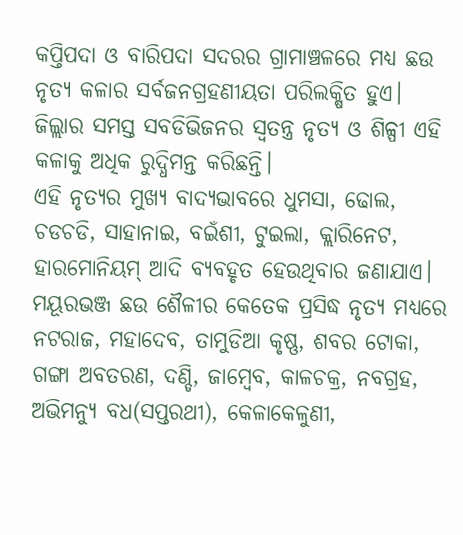କପ୍ତିପଦା ଓ ବାରିପଦା ସଦରର ଗ୍ରାମାଞ୍ଚଳରେ ମଧ୍ୟ ଛଉ ନୃତ୍ୟ କଳାର ସର୍ବଜନଗ୍ରହଣୀୟତା ପରିଲକ୍ଷିତ ହୁଏ। ଜିଲ୍ଲାର ସମସ୍ତ ସବଡିଭିଜନର ସ୍ବତନ୍ତ୍ର ନୃତ୍ୟ ଓ ଶିଳ୍ପୀ ଏହି କଳାକୁ ଅଧିକ ରୁଦ୍ଧିମନ୍ତ କରିଛନ୍ତି।
ଏହି ନୃତ୍ୟର ମୁଖ୍ୟ ବାଦ୍ୟଭାବରେ ଧୁମସା, ଢୋଲ, ଚଡଚଡି, ସାହାନାଇ, ବଇଁଶୀ, ଟୁଇଲା, କ୍ଲାରିନେଟ, ହାରମୋନିୟମ୍ ଆଦି ବ୍ୟବହୃତ ହେଉଥିବାର ଜଣାଯାଏ।
ମୟୂରଭଞ୍ଜ ଛଉ ଶୈଳୀର କେତେକ ପ୍ରସିଦ୍ଧ ନୃତ୍ୟ ମଧ୍ୟରେ ନଟରାଜ, ମହାଦେବ, ତାମୁଡିଆ କୃଷ୍ଣ, ଶବର ଟୋକା, ଗଙ୍ଗା ଅବତରଣ, ଦଣ୍ଡି, ଜାମ୍ବେବ, କାଳଚକ୍ର, ନବଗ୍ରହ, ଅଭିମନ୍ୟୁ ବଧ(ସପ୍ତରଥୀ), କେଳାକେଳୁଣୀ,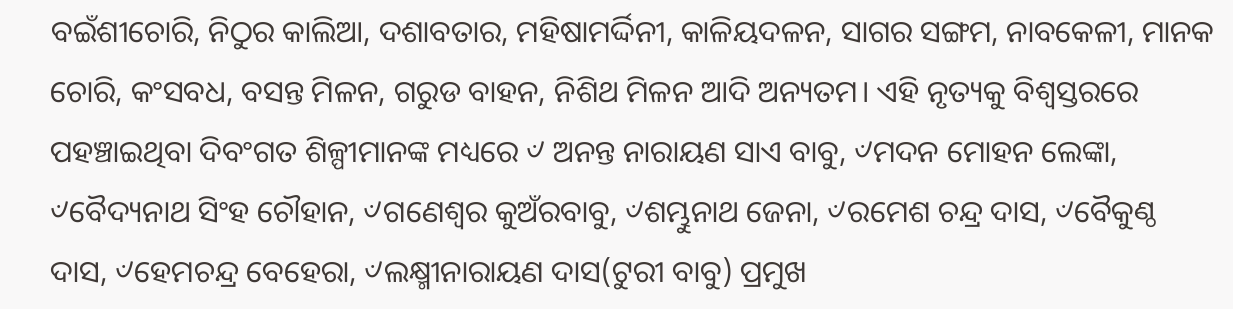ବଇଁଶୀଚୋରି, ନିଠୁର କାଲିଆ, ଦଶାବତାର, ମହିଷାମର୍ଦ୍ଦିନୀ, କାଳିୟଦଳନ, ସାଗର ସଙ୍ଗମ, ନାବକେଳୀ, ମାନକ ଚୋରି, କଂସବଧ, ବସନ୍ତ ମିଳନ, ଗରୁଡ ବାହନ, ନିଶିଥ ମିଳନ ଆଦି ଅନ୍ୟତମ। ଏହି ନୃତ୍ୟକୁ ବିଶ୍ବସ୍ତରରେ ପହଞ୍ଚାଇଥିବା ଦିବଂଗତ ଶିଳ୍ପୀମାନଙ୍କ ମଧ୍ୟରେ ୰ ଅନନ୍ତ ନାରାୟଣ ସାଏ ବାବୁ, ୰ମଦନ ମୋହନ ଲେଙ୍କା, ୰ବୈଦ୍ୟନାଥ ସିଂହ ଚୌହାନ, ୰ଗଣେଶ୍ବର କୁଅଁରବାବୁ, ୰ଶମ୍ଭୁନାଥ ଜେନା, ୰ରମେଶ ଚନ୍ଦ୍ର ଦାସ, ୰ବୈକୁଣ୍ଠ ଦାସ, ୰ହେମଚନ୍ଦ୍ର ବେହେରା, ୰ଲକ୍ଷ୍ମୀନାରାୟଣ ଦାସ(ଟୁରୀ ବାବୁ) ପ୍ରମୁଖ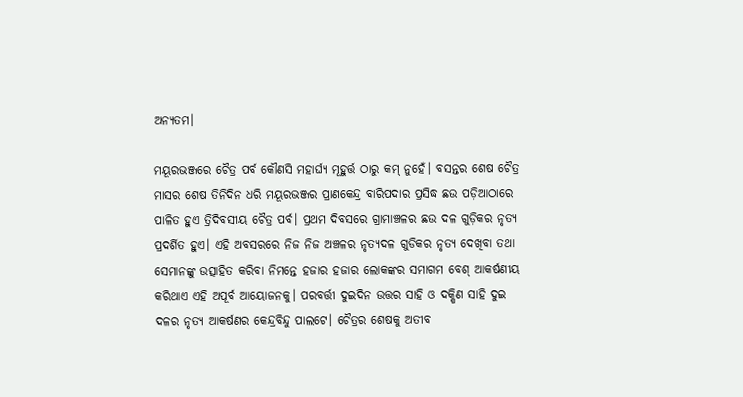ଅନ୍ୟତମ।

ମୟୂରଭଞ୍ଜରେ ଚୈତ୍ର ପର୍ବ କୌଣସି ମହାର୍ଘ୍ୟ ମୂହୁର୍ତ୍ତ ଠାରୁ କମ୍ ନୁହେଁ। ବସନ୍ତର ଶେଷ ଚୈତ୍ର ମାସର ଶେଷ ତିନିଦିନ ଧରି ମୟୂରଭଞ୍ଜର ପ୍ରାଣକେନ୍ଦ୍ର ବାରିପଦାର ପ୍ରସିଦ୍ଧ ଛଉ ପଡ଼ିଆଠାରେ ପାଳିତ ହୁଏ ତ୍ରିଦିବସୀୟ ଚୈତ୍ର ପର୍ବ। ପ୍ରଥମ ଦିବସରେ ଗ୍ରାମାଞ୍ଚଳର ଛଉ ଦଳ ଗୁଡ଼ିକର ନୃତ୍ୟ ପ୍ରଦର୍ଶିତ ହୁଏ। ଏହି ଅବସରରେ ନିଜ ନିଜ ଅଞ୍ଚଳର ନୃତ୍ୟଦଳ ଗୁଡିକର ନୃତ୍ୟ ଦେଖିବା ତଥା ସେମାନଙ୍କୁ ଉତ୍ସାହିତ କରିବା ନିମନ୍ତେ ହଜାର ହଜାର ଲୋକଙ୍କର ସମାଗମ ବେଶ୍ ଆକର୍ଷଣୀୟ କରିଥାଏ ଏହି ଅପୂର୍ବ ଆୟୋଜନକୁ। ପରବର୍ତ୍ତୀ ଦୁଇଦିନ ଉତ୍ତର ସାହି ଓ ଦକ୍ଷିଣ ସାହି ଦୁଇ ଦଳର ନୃତ୍ୟ ଆକର୍ଷଣର କେନ୍ଦ୍ରବିନ୍ଦୁ ପାଲଟେ। ଚୈତ୍ରର ଶେଷକୁ ଅତୀବ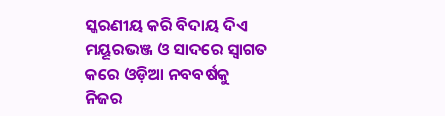ସ୍କରଣୀୟ କରି ବିଦାୟ ଦିଏ ମୟୂରଭଞ୍ଜ ଓ ସାଦରେ ସ୍ବାଗତ କରେ ଓଡ଼ିଆ ନବବର୍ଷକୁ ନିଜର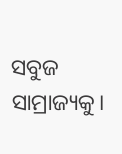ସବୁଜ ସାମ୍ରାଜ୍ୟକୁ।